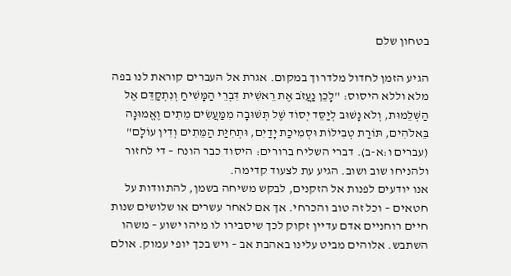בטחון שלם

הגיע הזמן לחדול מלדרוך במקום. אגרת אל העברים קוראת לנו בפה מלא וללא היסוס: "לָכֵן נַעֲזֹב אֶת רֵאשִׁית דִּבְרֵי הַמָּשִׁיחַ וְנִתְקַדֵּם אֶל הַשְּׁלֵמוּת, וְלֹא נָשׁוּב לְיַסֵּד יְסוֹד שֶׁל תְּשׁוּבָה מִמַּעֲשִׂים מֵתִים וֶאֱמוּנָה בֵּאלֹהִים, תּוֹרַת טְבִילוֹת וּסְמִיכַת יָדַיִם, וּתְחִיַּת הַמֵּתִים וְדִין עוֹלָם" (עברים ו:א-ב). דברי השליח ברורים: היסוד כבר הונח – די לחזור ולהניחו שוב ושוב. הגיע עת לצעוד קדימה.
אנו יודעים לפנות אל הזקנים, לבקש משיחה בשמן, להתוודות על חטאים – וכל זה טוב והכרחי. אך אם לאחר עשרים או שלושים שנות חיים רוחניים אדם עדיין זקוק לכך שיסבירו לו מיהו ישוע – משהו השתבש. אלוהים מביט עלינו באהבת אב – ויש בכך יופי עמוק. אולם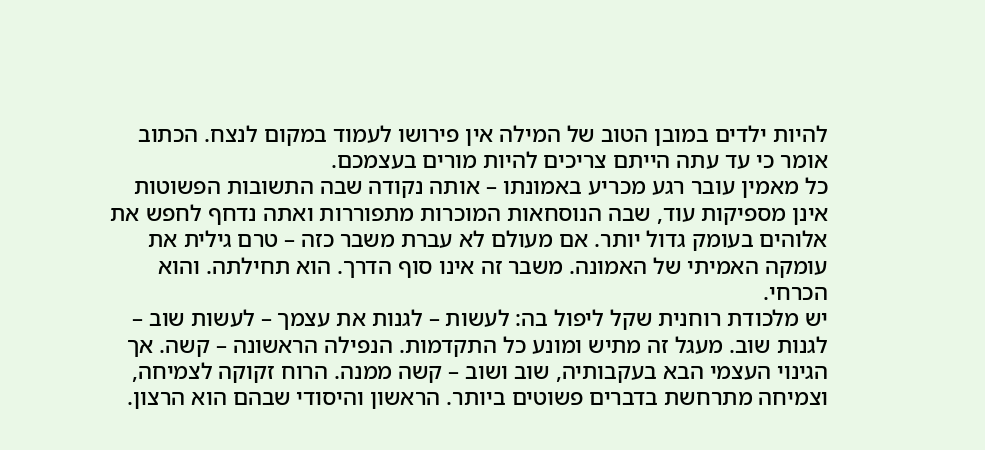להיות ילדים במובן הטוב של המילה אין פירושו לעמוד במקום לנצח. הכתוב אומר כי עד עתה הייתם צריכים להיות מורים בעצמכם.
כל מאמין עובר רגע מכריע באמונתו – אותה נקודה שבה התשובות הפשוטות אינן מספיקות עוד, שבה הנוסחאות המוכרות מתפוררות ואתה נדחף לחפש את אלוהים בעומק גדול יותר. אם מעולם לא עברת משבר כזה – טרם גילית את עומקה האמיתי של האמונה. משבר זה אינו סוף הדרך. הוא תחילתה. והוא הכרחי.
יש מלכודת רוחנית שקל ליפול בה: לעשות – לגנות את עצמך – לעשות שוב – לגנות שוב. מעגל זה מתיש ומונע כל התקדמות. הנפילה הראשונה – קשה. אך הגינוי העצמי הבא בעקבותיה, שוב ושוב – קשה ממנה. הרוח זקוקה לצמיחה, וצמיחה מתרחשת בדברים פשוטים ביותר. הראשון והיסודי שבהם הוא הרצון.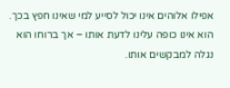אפילו אלוהים אינו יכול לסייע למי שאינו חפץ בכך. הוא אינו כופה עלינו לדעת אותו – אך ברוחו הוא נגלה למבקשים אותו.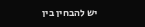יש להבחין בין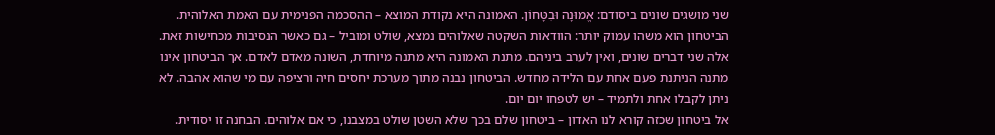שני מושגים שונים ביסודם: אֱמוּנָה וּבִטָּחוֹן. האמונה היא נקודת המוצא – ההסכמה הפנימית עם האמת האלוהית. הביטחון הוא משהו עמוק יותר: הוודאות השקטה שאלוהים נמצא, שולט ומוביל – גם כאשר הנסיבות מכחישות זאת. אלה שני דברים שונים, ואין לערב ביניהם. מתנת האמונה היא מתנה מיוחדת, השונה מאדם לאדם. אך הביטחון אינו מתנה הניתנת פעם אחת עם הלידה מחדש. הביטחון נבנה מתוך מערכת יחסים חיה ורציפה עם מי שהוא אהבה. לא ניתן לקבלו אחת ולתמיד – יש לטפחו יום יום.
אל ביטחון שכזה קורא לנו האדון – ביטחון שלם בכך שלא השטן שולט במצבנו, כי אם אלוהים. הבחנה זו יסודית.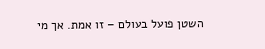השטן פועל בעולם – זו אמת. אך מי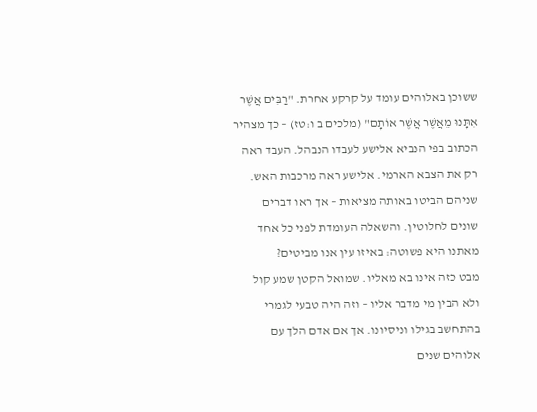ששוכן באלוהים עומד על קרקע אחרת. "רַבִּים אֲשֶׁר אִתָּנוּ מֵאֲשֶׁר אֲשֶׁר אוֹתָם" (מלכים ב ו:טז) – כך מצהיר הכתוב בפי הנביא אלישע לעבדו הנבהל. העבד ראה רק את הצבא הארמי. אלישע ראה מרכבות האש. שניהם הביטו באותה מציאות – אך ראו דברים שונים לחלוטין. והשאלה העומדת לפני כל אחד מאתנו היא פשוטה: באיזו עין אנו מביטים?
מבט כזה אינו בא מאליו. שמואל הקטן שמע קול ולא הבין מי מדבר אליו – וזה היה טבעי לגמרי בהתחשב בגילו וניסיונו. אך אם אדם הלך עם אלוהים שנים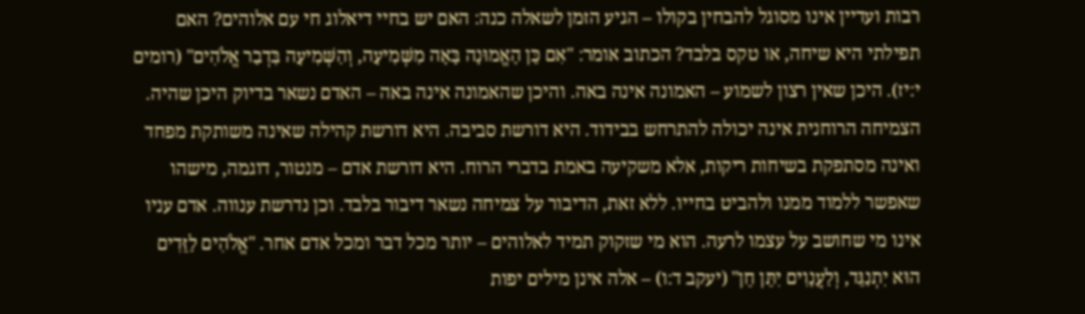רבות ועדיין אינו מסוגל להבחין בקולו – הגיע הזמן לשאלה כנה: האם יש בחיי דיאלוג חי עם אלוהים? האם תפילתי היא שיחה, או טקס בלבד? הכתוב אומר: "אִם כֵּן הָאֱמוּנָה בָּאָה מִשְּׁמִיעָה, וְהַשְּׁמִיעָה בִּדְבַר אֱלֹהִים" (רומים י:יז). היכן שאין רצון לשמוע – האמונה אינה באה. והיכן שהאמונה אינה באה – האדם נשאר בדיוק היכן שהיה.
הצמיחה הרוחנית אינה יכולה להתרחש בבידוד. היא דורשת סביבה. היא דורשת קהילה שאינה משותקת מפחד ואינה מסתפקת בשיחות ריקות, אלא משקיעה באמת בדברי הרוח. היא דורשת אדם – מנטור, דוגמה, מישהו שאפשר ללמוד ממנו ולהביט בחייו. ללא זאת, הדיבור על צמיחה נשאר דיבור בלבד. וכן נדרשת ענווה. אדם עניו אינו מי שחושב על עצמו לרעה. הוא מי שזקוק תמיד לאלוהים – יותר מכל דבר ומכל אדם אחר. "אֱלֹהִים לַזֵּדִים הוּא יִתְנַגֵּד, וְלַעֲנָוִים יִתֵּן חֵן" (יעקב ד:ו) – אלה אינן מילים יפות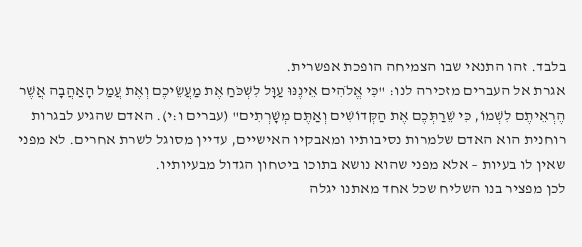בלבד. זהו התנאי שבו הצמיחה הופכת אפשרית.
אגרת אל העברים מזכירה לנו: "כִּי אֱלֹהִים אֵינֶנּוּ עַוָּל לִשְׁכֹּחַ אֶת מַעֲשֵׂיכֶם וְאֶת עֲמַל הָאַהֲבָה אֲשֶׁר הֶרְאֵיתֶם לִשְׁמוֹ, כִּי שֵׁרַתְּכֶם אֶת הַקְּדוֹשִׁים וְאַתֶּם מְשָׁרְתִים" (עברים ו:י). האדם שהגיע לבגרות רוחנית הוא האדם שלמרות נסיבותיו ומאבקיו האישיים, עדיין מסוגל לשרת אחרים. לא מפני שאין לו בעיות – אלא מפני שהוא נושא בתוכו ביטחון הגדול מבעיותיו.
לכן מפציר בנו השליח שכל אחד מאתנו יגלה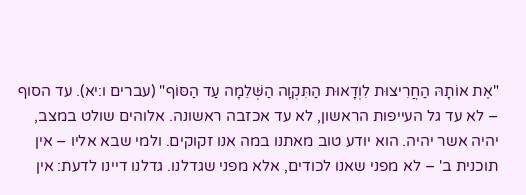"אֶת אוֹתָהּ הַחֲרִיצוּת לִוְדָאוּת הַתִּקְוָה הַשְּׁלֵמָה עַד הַסּוֹף" (עברים ו:יא). עד הסוף – לא עד גל העייפות הראשון, לא עד אכזבה ראשונה. אלוהים שולט במצב, יהיה אשר יהיה. הוא יודע טוב מאתנו במה אנו זקוקים. ולמי שבא אליו – אין תוכנית ב' – לא מפני שאנו לכודים, אלא מפני שגדלנו. גדלנו דיינו לדעת: אין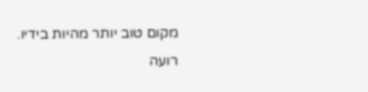מקום טוב יותר מהיות בידיו.
רועה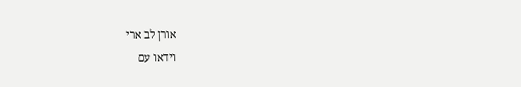אורן לב ארי
וידאו עם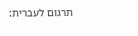תרגום לעברית: